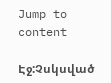Jump to content

Էջ:Չսկսված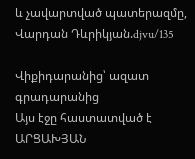և չավարտված պատերազմը, Վարդան Դևրիկյան.djvu/135

Վիքիդարանից՝ ազատ գրադարանից
Այս էջը հաստատված է
ԱՐՑԱԽՅԱՆ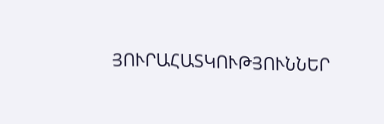ՅՈՒՐԱՀԱՏԿՈՒԹՅՈՒՆՆԵՐ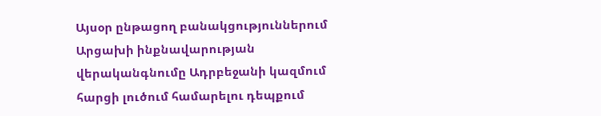Այսօր ընթացող բանակցություններում Արցախի ինքնավարության վերականգնումը Ադրբեջանի կազմում հարցի լուծում համարելու դեպքում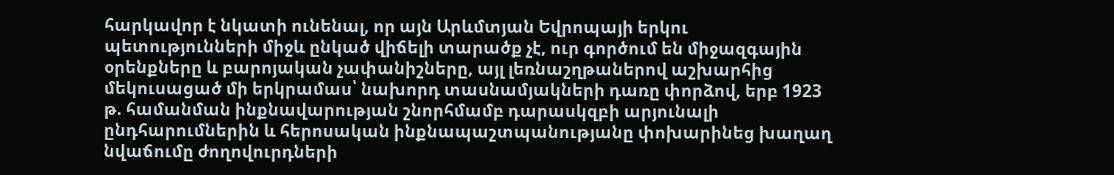հարկավոր է նկատի ունենալ, որ այն Արևմտյան Եվրոպայի երկու պետությունների միջև ընկած վիճելի տարածք չէ, ուր գործում են միջազգային օրենքները և բարոյական չափանիշները, այլ լեռնաշղթաներով աշխարհից մեկուսացած մի երկրամաս՝ նախորդ տասնամյակների դառը փորձով, երբ 1923 թ. համանման ինքնավարության շնորհմամբ դարասկզբի արյունալի ընդհարումներին և հերոսական ինքնապաշտպանությանը փոխարինեց խաղաղ նվաճումը ժողովուրդների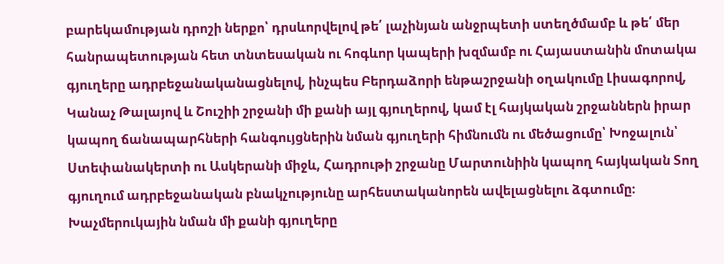բարեկամության դրոշի ներքո՝ դրսևորվելով թե՛ լաչինյան անջրպետի ստեղծմամբ և թե՛ մեր հանրապետության հետ տնտեսական ու հոգևոր կապերի խզմամբ ու Հայաստանին մոտակա գյուղերը ադրբեջանականացնելով, ինչպես Բերդաձորի ենթաշրջանի օղակումը Լիսագորով, Կանաչ Թալայով և Շուշիի շրջանի մի քանի այլ գյուղերով, կամ էլ հայկական շրջաններն իրար կապող ճանապարհների հանգույցներին նման գյուղերի հիմնումն ու մեծացումը՝ Խոջալուն՝ Ստեփանակերտի ու Ասկերանի միջև, Հադրութի շրջանը Մարտունիին կապող հայկական Տող գյուղում ադրբեջանական բնակչությունը արհեստականորեն ավելացնելու ձգտումը։ Խաչմերուկային նման մի քանի գյուղերը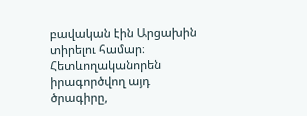բավական էին Արցախին տիրելու համար։ Հետևողականորեն իրագործվող այդ ծրագիրը,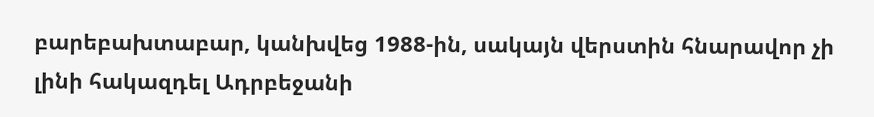բարեբախտաբար, կանխվեց 1988-ին, սակայն վերստին հնարավոր չի լինի հակազդել Ադրբեջանի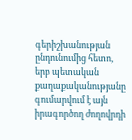գերիշխանության ընդունումից հետո, երբ պետական քաղաքականությանը գումարվում է այն իրագործող ժողովրդի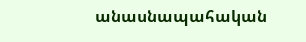անասնապահական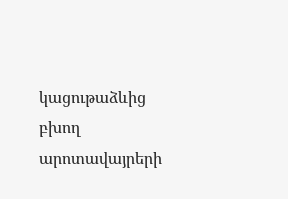կացութաձևից բխող արոտավայրերի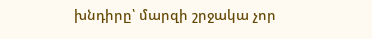խնդիրը՝ մարզի շրջակա չոր